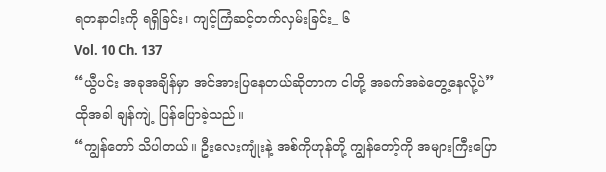ရတနာငါးကို ရရှိခြင်း၊ ကျင့်ကြံဆင့်တက်လှမ်းခြင်း_ ၆
Vol. 10 Ch. 137
“ယွီပင်း အခုအချိန်မှာ အင်အားပြနေတယ်ဆိုတာက ငါတို့ အခက်အခဲတွေ့နေလို့ပဲ”
ထိုအခါ ချန်ကျဲ့ ပြန်ပြောခဲ့သည်။
“ကျွန်တော် သိပါတယ်။ ဦးလေးကျုံးနဲ့ အစ်ကိုဟုန်တို့ ကျွန်တော့်ကို အများကြီးပြော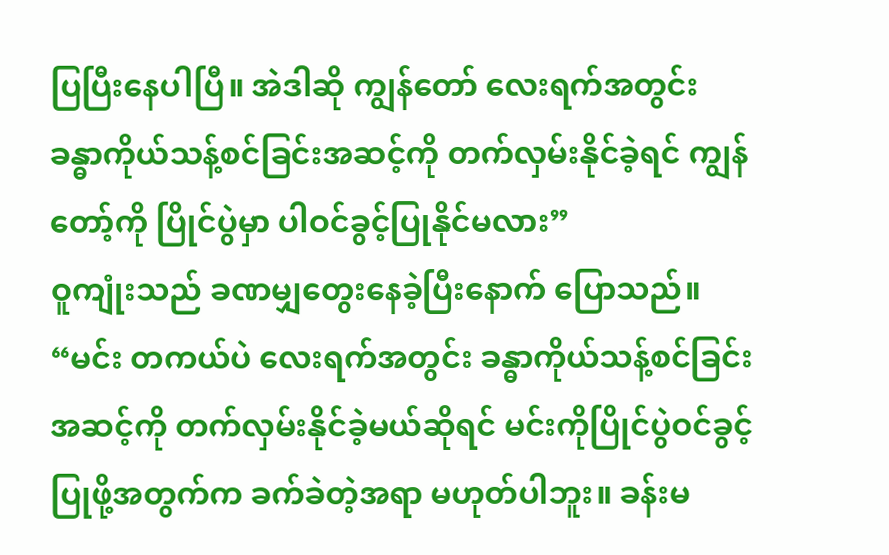ပြပြီးနေပါပြီ။ အဲဒါဆို ကျွန်တော် လေးရက်အတွင်း ခန္ဓာကိုယ်သန့်စင်ခြင်းအဆင့်ကို တက်လှမ်းနိုင်ခဲ့ရင် ကျွန်တော့်ကို ပြိုင်ပွဲမှာ ပါဝင်ခွင့်ပြုနိုင်မလား”
ဝူကျုံးသည် ခဏမျှတွေးနေခဲ့ပြီးနောက် ပြောသည်။
“မင်း တကယ်ပဲ လေးရက်အတွင်း ခန္ဓာကိုယ်သန့်စင်ခြင်းအဆင့်ကို တက်လှမ်းနိုင်ခဲ့မယ်ဆိုရင် မင်းကိုပြိုင်ပွဲဝင်ခွင့်ပြုဖို့အတွက်က ခက်ခဲတဲ့အရာ မဟုတ်ပါဘူး။ ခန်းမ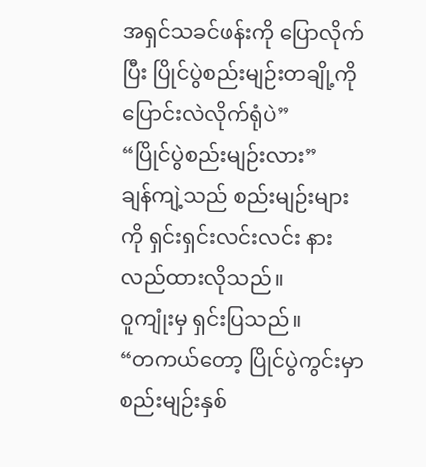အရှင်သခင်ဖန်းကို ပြောလိုက်ပြီး ပြိုင်ပွဲစည်းမျဉ်းတချို့ကို ပြောင်းလဲလိုက်ရုံပဲ”
“ပြိုင်ပွဲစည်းမျဉ်းလား”
ချန်ကျဲ့သည် စည်းမျဉ်းများကို ရှင်းရှင်းလင်းလင်း နားလည်ထားလိုသည်။
ဝူကျုံးမှ ရှင်းပြသည်။
“တကယ်တော့ ပြိုင်ပွဲကွင်းမှာ စည်းမျဉ်းနှစ်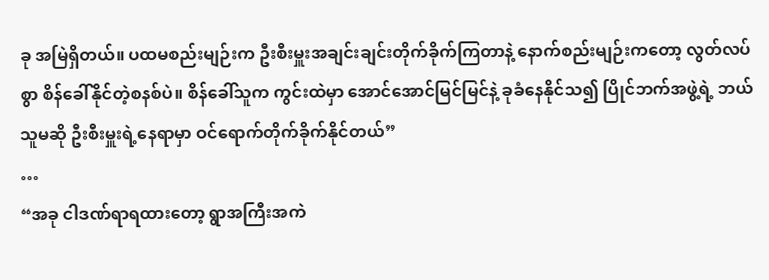ခု အမြဲရှိတယ်။ ပထမစည်းမျဉ်းက ဦးစီးမှူးအချင်းချင်းတိုက်ခိုက်ကြတာနဲ့ နောက်စည်းမျဉ်းကတော့ လွတ်လပ်စွာ စိန်ခေါ်နိုင်တဲ့စနစ်ပဲ။ စိန်ခေါ်သူက ကွင်းထဲမှာ အောင်အောင်မြင်မြင်နဲ့ ခုခံနေနိုင်သ၍ ပြိုင်ဘက်အဖွဲ့ရဲ့ ဘယ်သူမဆို ဦးစီးမှူးရဲ့နေရာမှာ ဝင်ရောက်တိုက်ခိုက်နိုင်တယ်”
…
“အခု ငါဒဏ်ရာရထားတော့ ရွာအကြီးအကဲ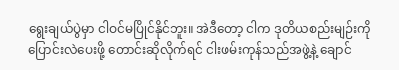ရွေးချယ်ပွဲမှာ ငါဝင်မပြိုင်နိုင်ဘူး။ အဲဒီတော့ ငါက ဒုတိယစည်းမျဉ်းကို ပြောင်းလဲပေးဖို့ တောင်းဆိုလိုက်ရင် ငါးဖမ်းကုန်သည်အဖွဲ့နဲ့ ချောင်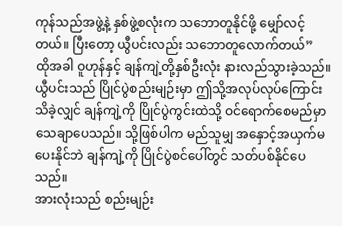ကုန်သည်အဖွဲ့နဲ့ နှစ်ဖွဲ့စလုံးက သဘောတူနိုင်ဖို့ မျှော်လင့်တယ်။ ပြီးတော့ ယွီပင်းလည်း သဘောတူလောက်တယ်”
ထိုအခါ ဝူဟုန်နှင့် ချန်ကျဲ့တို့နှစ်ဦးလုံး နားလည်သွားခဲ့သည်။
ယွီပင်းသည် ပြိုင်ပွဲစည်းမျဉ်းမှာ ဤသို့အလုပ်လုပ်ကြောင်း သိခဲ့လျှင် ချန်ကျဲ့ကို ပြိုင်ပွဲကွင်းထဲသို့ ဝင်ရောက်စေမည်မှာ သေချာပေသည်။ သို့ဖြစ်ပါက မည်သူမျှ အနှောင့်အယှက်မပေးနိုင်ဘဲ ချန်ကျဲ့ကို ပြိုင်ပွဲစင်ပေါ်တွင် သတ်ပစ်နိုင်ပေသည်။
အားလုံးသည် စည်းမျဉ်း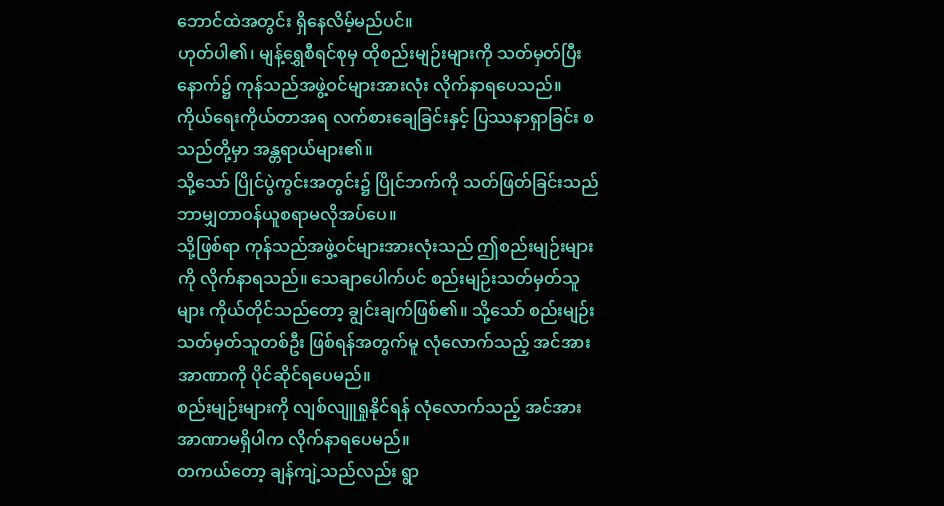ဘောင်ထဲအတွင်း ရှိနေလိမ့်မည်ပင်။
ဟုတ်ပါ၏၊ မျန့်ရွှေစီရင်စုမှ ထိုစည်းမျဉ်းများကို သတ်မှတ်ပြီးနောက်၌ ကုန်သည်အဖွဲ့ဝင်များအားလုံး လိုက်နာရပေသည်။
ကိုယ်ရေးကိုယ်တာအရ လက်စားချေခြင်းနှင့် ပြဿနာရှာခြင်း စသည်တို့မှာ အန္တရာယ်များ၏။
သို့သော် ပြိုင်ပွဲကွင်းအတွင်း၌ ပြိုင်ဘက်ကို သတ်ဖြတ်ခြင်းသည် ဘာမျှတာဝန်ယူစရာမလိုအပ်ပေ။
သို့ဖြစ်ရာ ကုန်သည်အဖွဲ့ဝင်များအားလုံးသည် ဤစည်းမျဉ်းများကို လိုက်နာရသည်။ သေချာပေါက်ပင် စည်းမျဉ်းသတ်မှတ်သူများ ကိုယ်တိုင်သည်တော့ ချွင်းချက်ဖြစ်၏။ သို့သော် စည်းမျဉ်းသတ်မှတ်သူတစ်ဦး ဖြစ်ရန်အတွက်မူ လုံလောက်သည့် အင်အားအာဏာကို ပိုင်ဆိုင်ရပေမည်။
စည်းမျဉ်းများကို လျစ်လျူရှုနိုင်ရန် လုံလောက်သည့် အင်အားအာဏာမရှိပါက လိုက်နာရပေမည်။
တကယ်တော့ ချန်ကျဲ့သည်လည်း ရွာ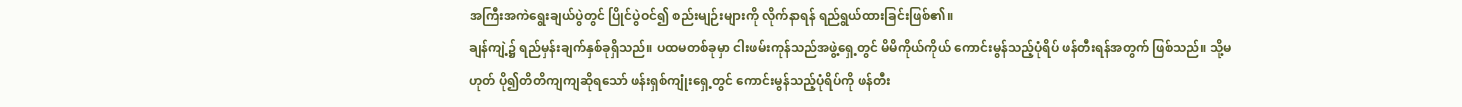အကြီးအကဲရွေးချယ်ပွဲတွင် ပြိုင်ပွဲဝင်၍ စည်းမျဉ်းများကို လိုက်နာရန် ရည်ရွယ်ထားခြင်းဖြစ်၏။
ချန်ကျဲ့၌ ရည်မှန်းချက်နှစ်ခုရှိသည်။ ပထမတစ်ခုမှာ ငါးဖမ်းကုန်သည်အဖွဲ့ရှေ့တွင် မိမိကိုယ်ကိုယ် ကောင်းမွန်သည့်ပုံရိပ် ဖန်တီးရန်အတွက် ဖြစ်သည်။ သို့မဟုတ် ပို၍တိတိကျကျဆိုရသော် ဖန်းရှစ်ကျုံးရှေ့တွင် ကောင်းမွန်သည့်ပုံရိပ်ကို ဖန်တီး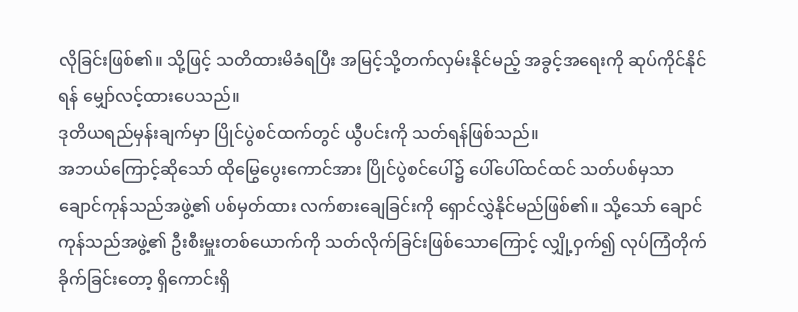လိုခြင်းဖြစ်၏။ သို့ဖြင့် သတိထားမိခံရပြီး အမြင့်သို့တက်လှမ်းနိုင်မည့် အခွင့်အရေးကို ဆုပ်ကိုင်နိုင်ရန် မျှော်လင့်ထားပေသည်။
ဒုတိယရည်မှန်းချက်မှာ ပြိုင်ပွဲစင်ထက်တွင် ယွီပင်းကို သတ်ရန်ဖြစ်သည်။
အဘယ်ကြောင့်ဆိုသော် ထိုမြွေပွေးကောင်အား ပြိုင်ပွဲစင်ပေါ်၌ ပေါ်ပေါ်ထင်ထင် သတ်ပစ်မှသာ ချောင်ကုန်သည်အဖွဲ့၏ ပစ်မှတ်ထား လက်စားချေခြင်းကို ရှောင်လွှဲနိုင်မည်ဖြစ်၏။ သို့သော် ချောင်ကုန်သည်အဖွဲ့၏ ဦးစီးမှူးတစ်ယောက်ကို သတ်လိုက်ခြင်းဖြစ်သောကြောင့် လျှို့ဝှက်၍ လုပ်ကြံတိုက်ခိုက်ခြင်းတော့ ရှိကောင်းရှိ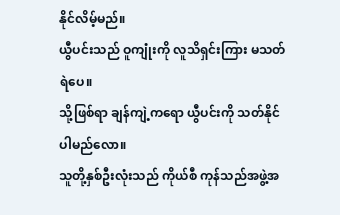နိုင်လိမ့်မည်။
ယွီပင်းသည် ဝူကျုံးကို လူသိရှင်းကြား မသတ်ရဲပေ။
သို့ဖြစ်ရာ ချန်ကျဲ့ကရော ယွီပင်းကို သတ်နိုင်ပါမည်လော။
သူတို့နှစ်ဦးလုံးသည် ကိုယ်စီ ကုန်သည်အဖွဲ့အ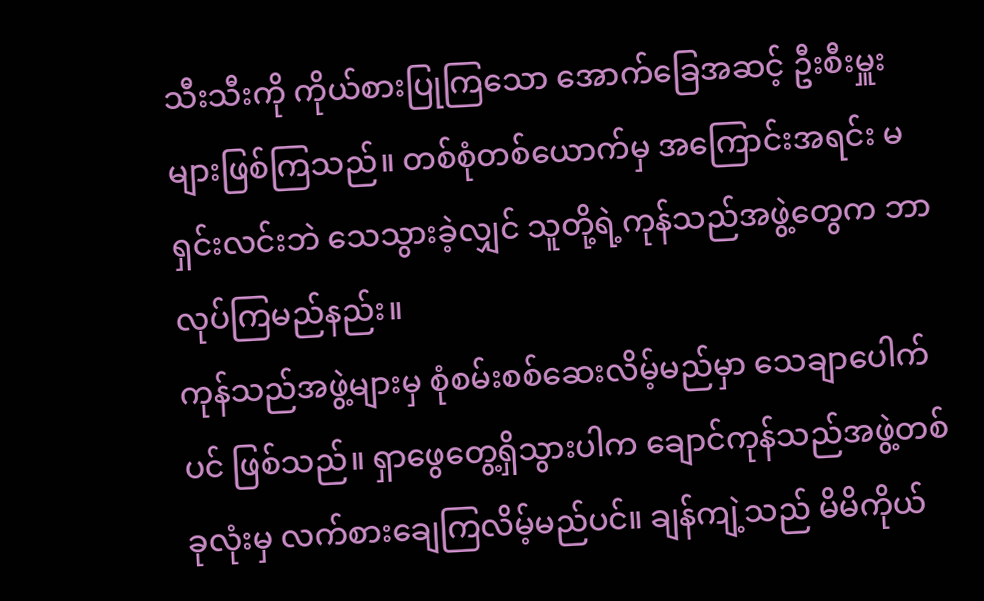သီးသီးကို ကိုယ်စားပြုကြသော အောက်ခြေအဆင့် ဦးစီးမှူးများဖြစ်ကြသည်။ တစ်စုံတစ်ယောက်မှ အကြောင်းအရင်း မရှင်းလင်းဘဲ သေသွားခဲ့လျှင် သူတို့ရဲ့ကုန်သည်အဖွဲ့တွေက ဘာလုပ်ကြမည်နည်း။
ကုန်သည်အဖွဲ့များမှ စုံစမ်းစစ်ဆေးလိမ့်မည်မှာ သေချာပေါက်ပင် ဖြစ်သည်။ ရှာဖွေတွေ့ရှိသွားပါက ချောင်ကုန်သည်အဖွဲ့တစ်ခုလုံးမှ လက်စားချေကြလိမ့်မည်ပင်။ ချန်ကျဲ့သည် မိမိကိုယ်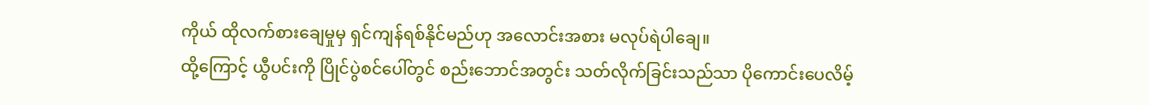ကိုယ် ထိုလက်စားချေမှုမှ ရှင်ကျန်ရစ်နိုင်မည်ဟု အလောင်းအစား မလုပ်ရဲပါချေ။
ထို့ကြောင့် ယွီပင်းကို ပြိုင်ပွဲစင်ပေါ်တွင် စည်းဘောင်အတွင်း သတ်လိုက်ခြင်းသည်သာ ပိုကောင်းပေလိမ့်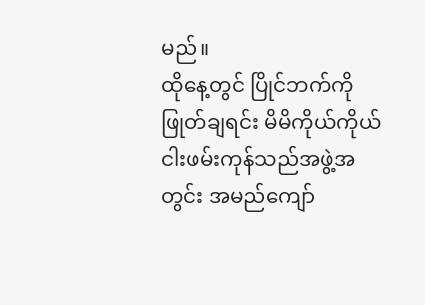မည်။
ထိုနေ့တွင် ပြိုင်ဘက်ကို ဖြုတ်ချရင်း မိမိကိုယ်ကိုယ် ငါးဖမ်းကုန်သည်အဖွဲ့အတွင်း အမည်ကျော်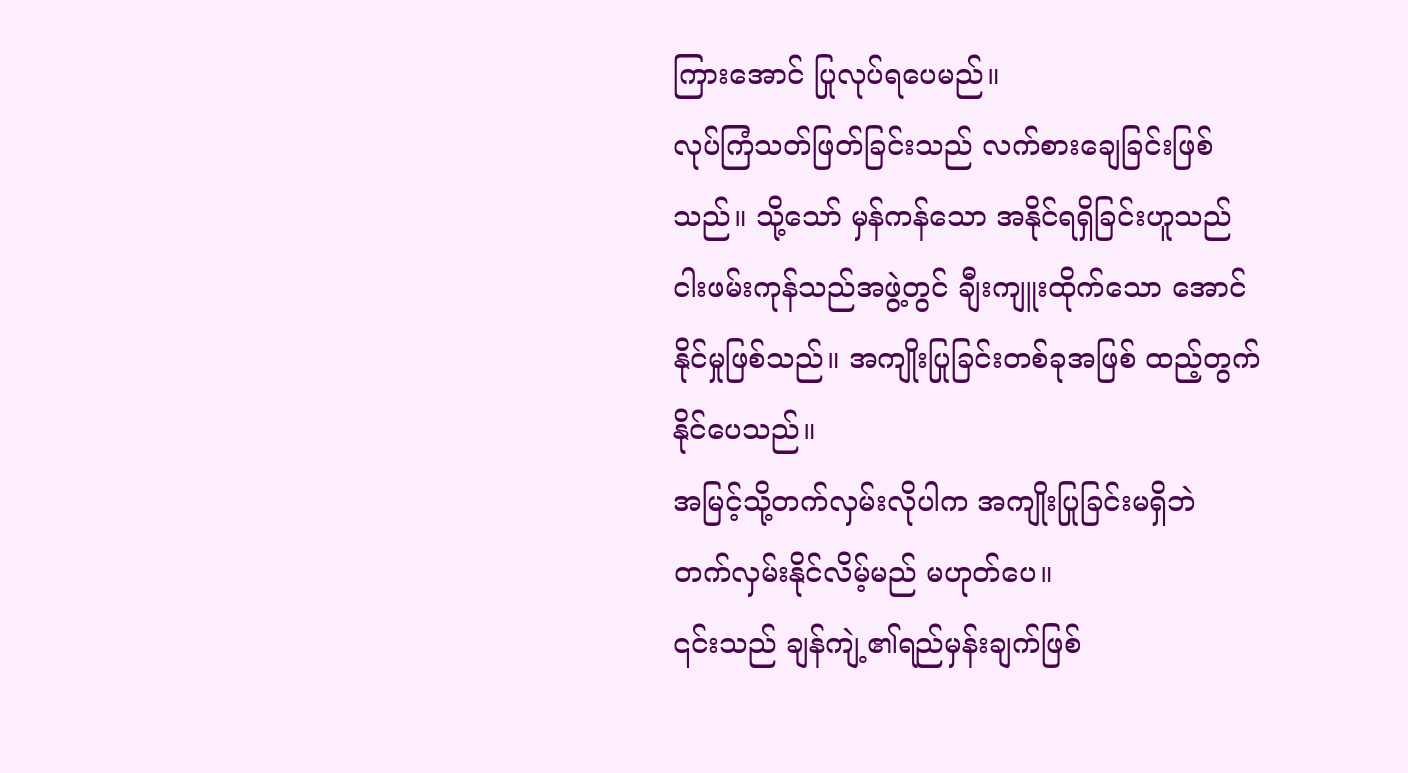ကြားအောင် ပြုလုပ်ရပေမည်။
လုပ်ကြံသတ်ဖြတ်ခြင်းသည် လက်စားချေခြင်းဖြစ်သည်။ သို့သော် မှန်ကန်သော အနိုင်ရရှိခြင်းဟူသည် ငါးဖမ်းကုန်သည်အဖွဲ့တွင် ချီးကျူးထိုက်သော အောင်နိုင်မှုဖြစ်သည်။ အကျိုးပြုခြင်းတစ်ခုအဖြစ် ထည့်တွက်နိုင်ပေသည်။
အမြင့်သို့တက်လှမ်းလိုပါက အကျိုးပြုခြင်းမရှိဘဲ တက်လှမ်းနိုင်လိမ့်မည် မဟုတ်ပေ။
၎င်းသည် ချန်ကျဲ့၏ရည်မှန်းချက်ဖြစ်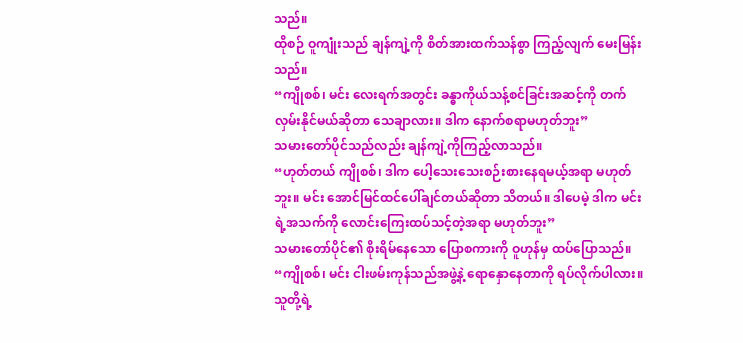သည်။
ထိုစဉ် ဝူကျုံးသည် ချန်ကျဲ့ကို စိတ်အားထက်သန်စွာ ကြည့်လျက် မေးမြန်းသည်။
“ကျိုစစ်၊ မင်း လေးရက်အတွင်း ခန္ဓာကိုယ်သန့်စင်ခြင်းအဆင့်ကို တက်လှမ်းနိုင်မယ်ဆိုတာ သေချာလား။ ဒါက နောက်စရာမဟုတ်ဘူး”
သမားတော်ပိုင်သည်လည်း ချန်ကျဲ့ကိုကြည့်လာသည်။
“ဟုတ်တယ် ကျိုစစ်၊ ဒါက ပေါ့သေးသေးစဉ်းစားနေရမယ့်အရာ မဟုတ်ဘူး။ မင်း အောင်မြင်ထင်ပေါ်ချင်တယ်ဆိုတာ သိတယ်။ ဒါပေမဲ့ ဒါက မင်းရဲ့အသက်ကို လောင်းကြေးထပ်သင့်တဲ့အရာ မဟုတ်ဘူး”
သမားတော်ပိုင်၏ စိုးရိမ်နေသော ပြောစကားကို ဝူဟုန်မှ ထပ်ပြောသည်။
“ကျိုစစ်၊ မင်း ငါးဖမ်းကုန်သည်အဖွဲ့နဲ့ ရောနှောနေတာကို ရပ်လိုက်ပါလား။ သူတို့ရဲ့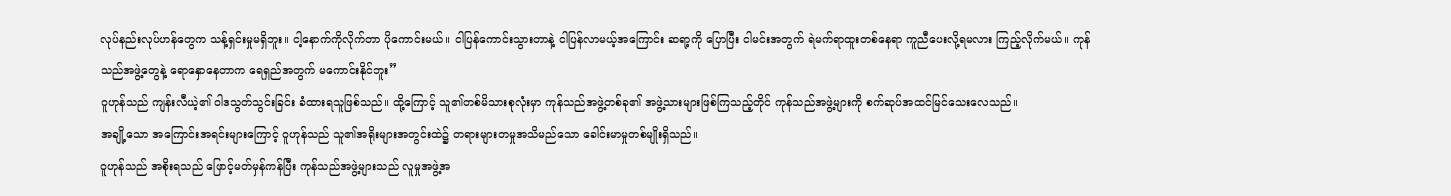လုပ်နည်းလုပ်ဟန်တွေက သန့်ရှင်းမှုမရှိဘူး။ ငါ့နောက်ကိုလိုက်တာ ပိုကောင်းမယ်။ ငါပြန်ကောင်းသွားတာနဲ့ ငါပြန်လာမယ့်အကြောင်း ဆရာ့ကို ပြောပြီး ငါမင်းအတွက် ရဲမက်ရာထူးတစ်နေရာ ကူညီပေးလို့ရမလား ကြည့်လိုက်မယ်။ ကုန်သည်အဖွဲ့တွေနဲ့ ရောနှောနေတာက ရေရှည်အတွက် မကောင်းနိုင်ဘူး”
ဝူဟုန်သည် ကျန်းလီယဲ့၏ ဝါဒသွတ်သွင်းခြင်း ခံထားရသူဖြစ်သည်။ ထို့ကြောင့် သူ၏တစ်မိသားစုလုံးမှာ ကုန်သည်အဖွဲ့တစ်ခု၏ အဖွဲ့သားများဖြစ်ကြသည့်တိုင် ကုန်သည်အဖွဲ့များကို စက်ဆုပ်အထင်မြင်သေးလေသည်။
အချို့သော အကြောင်းအရင်းများကြောင့် ဝူဟုန်သည် သူ၏အရိုးများအတွင်းထဲ၌ တရားများတမှုအသိမည်သော ခေါင်းမာမှုတစ်မျိုးရှိသည်။
ဝူဟုန်သည် အစိုးရသည် ဖြောင့်မတ်မှန်ကန်ပြီး ကုန်သည်အဖွဲ့များသည် လူမှုအဖွဲ့အ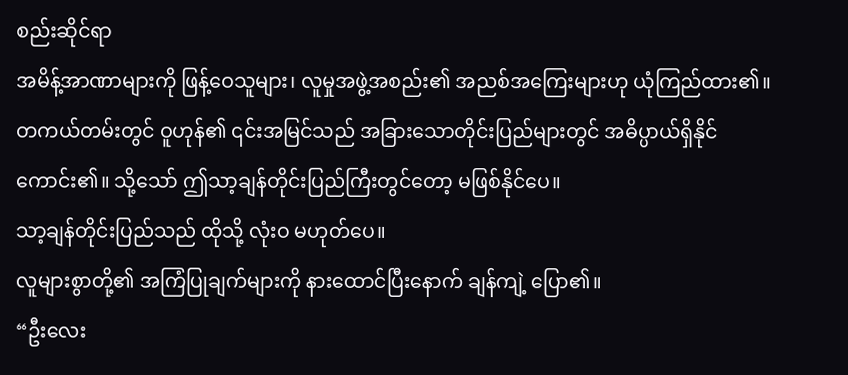စည်းဆိုင်ရာ
အမိန့်အာဏာများကို ဖြန့်ဝေသူများ၊ လူမှုအဖွဲ့အစည်း၏ အညစ်အကြေးများဟု ယုံကြည်ထား၏။
တကယ်တမ်းတွင် ဝူဟုန်၏ ၎င်းအမြင်သည် အခြားသောတိုင်းပြည်များတွင် အဓိပ္ပာယ်ရှိနိုင်ကောင်း၏။ သို့သော် ဤသာ့ချန်တိုင်းပြည်ကြီးတွင်တော့ မဖြစ်နိုင်ပေ။
သာ့ချန်တိုင်းပြည်သည် ထိုသို့ လုံးဝ မဟုတ်ပေ။
လူများစွာတို့၏ အကြံပြုချက်များကို နားထောင်ပြီးနောက် ချန်ကျဲ့ ပြော၏။
“ဦးလေး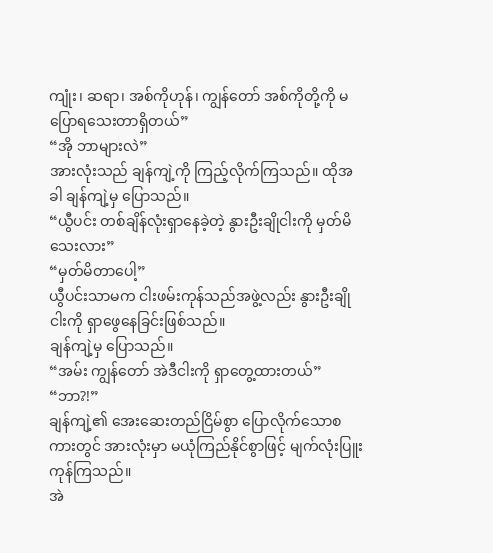ကျုံး၊ ဆရာ၊ အစ်ကိုဟုန်၊ ကျွန်တော် အစ်ကိုတို့ကို မပြောရသေးတာရှိတယ်”
“အို ဘာများလဲ”
အားလုံးသည် ချန်ကျဲ့ကို ကြည့်လိုက်ကြသည်။ ထိုအခါ ချန်ကျဲ့မှ ပြောသည်။
“ယွီပင်း တစ်ချိန်လုံးရှာနေခဲ့တဲ့ နွားဦးချိုငါးကို မှတ်မိသေးလား”
“မှတ်မိတာပေါ့”
ယွီပင်းသာမက ငါးဖမ်းကုန်သည်အဖွဲ့လည်း နွားဦးချိုငါးကို ရှာဖွေနေခြင်းဖြစ်သည်။
ချန်ကျဲ့မှ ပြောသည်။
“အမ်း ကျွန်တော် အဲဒီငါးကို ရှာတွေ့ထားတယ်”
“ဘာ?!”
ချန်ကျဲ့၏ အေးဆေးတည်ငြိမ်စွာ ပြောလိုက်သောစကားတွင် အားလုံးမှာ မယုံကြည်နိုင်စွာဖြင့် မျက်လုံးပြူးကုန်ကြသည်။
အဲ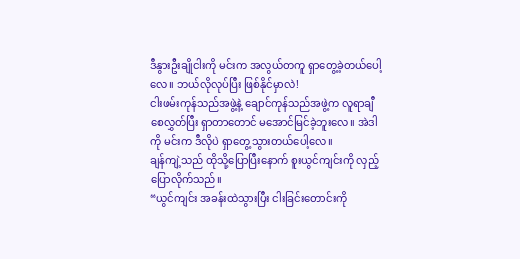ဒီနွားဦးချိုငါးကို မင်းက အလွယ်တကူ ရှာတွေ့ခဲ့တယ်ပေါ့လေ။ ဘယ်လိုလုပ်ပြီး ဖြစ်နိုင်မှာလဲ!
ငါးဖမ်းကုန်သည်အဖွဲ့နဲ့ ချောင်ကုန်သည်အဖွဲ့က လူရာချီစေလွှတ်ပြီး ရှာတာတောင် မအောင်မြင်ခဲ့ဘူးလေ။ အဲဒါကို မင်းက ဒီလိုပဲ ရှာတွေ့သွားတယ်ပေါ့လေ။
ချန်ကျဲ့သည် ထိုသို့ပြောပြီးနောက် စူးယွင်ကျင်းကို လှည့်ပြောလိုက်သည်။
“ယွင်ကျင်း အခန်းထဲသွားပြီး ငါးခြင်းတောင်းကို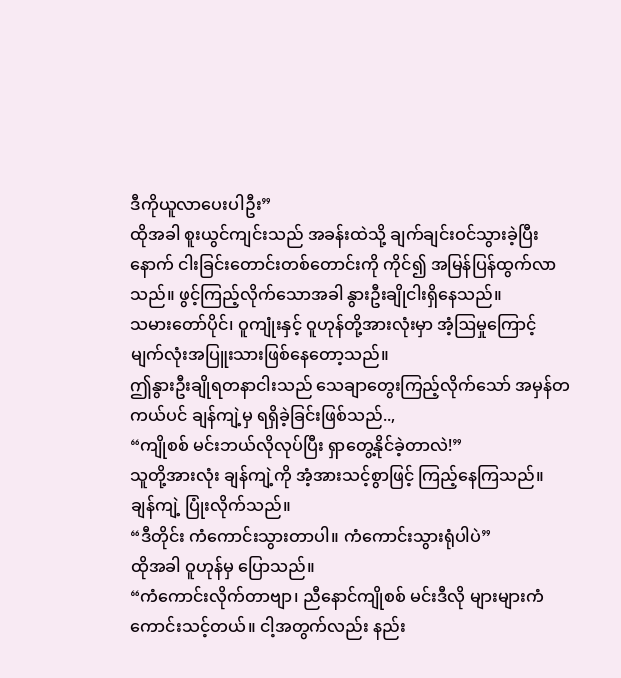ဒီကိုယူလာပေးပါဦး”
ထိုအခါ စူးယွင်ကျင်းသည် အခန်းထဲသို့ ချက်ချင်းဝင်သွားခဲ့ပြီးနောက် ငါးခြင်းတောင်းတစ်တောင်းကို ကိုင်၍ အမြန်ပြန်ထွက်လာသည်။ ဖွင့်ကြည့်လိုက်သောအခါ နွားဦးချိုငါးရှိနေသည်။
သမားတော်ပိုင်၊ ဝူကျုံးနှင့် ဝူဟုန်တို့အားလုံးမှာ အံ့ဩမှုကြောင့် မျက်လုံးအပြူးသားဖြစ်နေတော့သည်။
ဤနွားဦးချိုရတနာငါးသည် သေချာတွေးကြည့်လိုက်သော် အမှန်တကယ်ပင် ချန်ကျဲ့မှ ရရှိခဲ့ခြင်းဖြစ်သည်..,
“ကျိုစစ် မင်းဘယ်လိုလုပ်ပြီး ရှာတွေ့နိုင်ခဲ့တာလဲ!”
သူတို့အားလုံး ချန်ကျဲ့ကို အံ့အားသင့်စွာဖြင့် ကြည့်နေကြသည်။
ချန်ကျဲ့ ပြုံးလိုက်သည်။
“ဒီတိုင်း ကံကောင်းသွားတာပါ။ ကံကောင်းသွားရုံပါပဲ”
ထိုအခါ ဝူဟုန်မှ ပြောသည်။
“ကံကောင်းလိုက်တာဗျာ၊ ညီနောင်ကျိုစစ် မင်းဒီလို များများကံကောင်းသင့်တယ်။ ငါ့အတွက်လည်း နည်း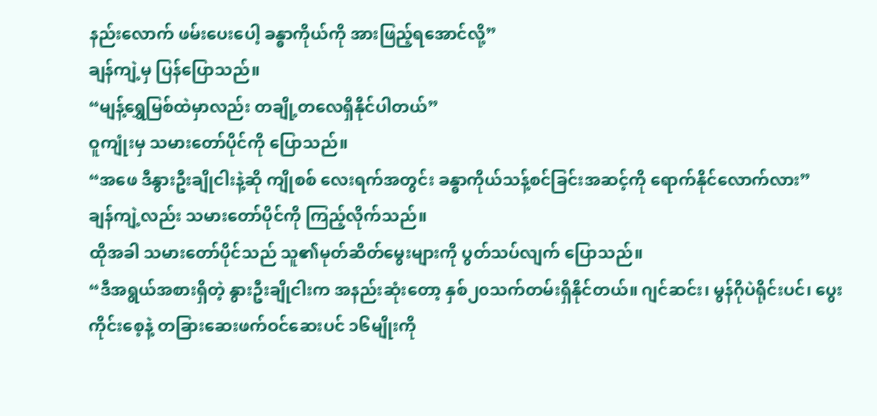နည်းလောက် ဖမ်းပေးပေါ့ ခန္ဓာကိုယ်ကို အားဖြည့်ရအောင်လို့”
ချန်ကျဲ့မှ ပြန်ပြောသည်။
“မျန့်ရွှေမြစ်ထဲမှာလည်း တချို့တလေရှိနိုင်ပါတယ်”
ဝူကျုံးမှ သမားတော်ပိုင်ကို ပြောသည်။
“အဖေ ဒီနွားဦးချိုငါးနဲ့ဆို ကျိုစစ် လေးရက်အတွင်း ခန္ဓာကိုယ်သန့်စင်ခြင်းအဆင့်ကို ရောက်နိုင်လောက်လား”
ချန်ကျဲ့လည်း သမားတော်ပိုင်ကို ကြည့်လိုက်သည်။
ထိုအခါ သမားတော်ပိုင်သည် သူ၏မုတ်ဆိတ်မွေးများကို ပွတ်သပ်လျက် ပြောသည်။
“ဒီအရွယ်အစားရှိတဲ့ နွားဦးချိုငါးက အနည်းဆုံးတော့ နှစ်၂၀သက်တမ်းရှိနိုင်တယ်။ ဂျင်ဆင်း၊ မွန်ဂိုပဲရိုင်းပင်၊ ပွေးကိုင်းစေ့နဲ့ တခြားဆေးဖက်ဝင်ဆေးပင် ၁၆မျိုးကို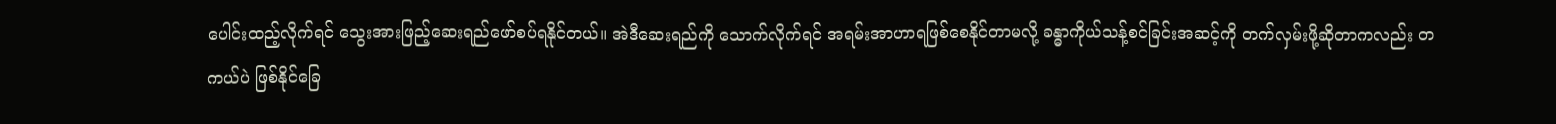ပေါင်းထည့်လိုက်ရင် သွေးအားဖြည့်ဆေးရည်ဖော်စပ်ရနိုင်တယ်။ အဲဒီဆေးရည်ကို သောက်လိုက်ရင် အရမ်းအာဟာရဖြစ်စေနိုင်တာမလို့ ခန္ဓာကိုယ်သန့်စင်ခြင်းအဆင့်ကို တက်လှမ်းဖို့ဆိုတာကလည်း တကယ်ပဲ ဖြစ်နိုင်ခြေ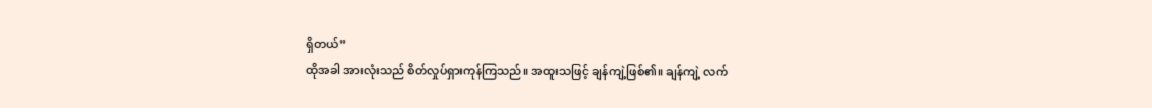ရှိတယ်”
ထိုအခါ အားလုံးသည် စိတ်လှုပ်ရှားကုန်ကြသည်။ အထူးသဖြင့် ချန်ကျဲ့ဖြစ်၏။ ချန်ကျဲ့ လက်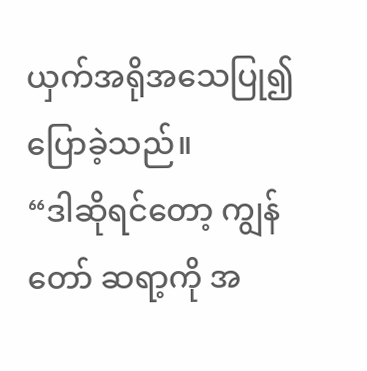ယှက်အရိုအသေပြု၍ ပြောခဲ့သည်။
“ဒါဆိုရင်တော့ ကျွန်တော် ဆရာ့ကို အ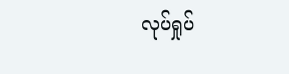လုပ်ရှုပ်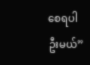စေရပါဦးမယ်”